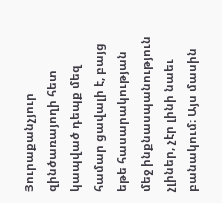Յուրաքանչյուր զինծառայողի հետ կապված դեպք մեզ համար ցավալի է, բայց եթե հասարակության մեջ ինքնասպանություն չլիներ, չէր լինի նաեւ բանակում։ Այս մասին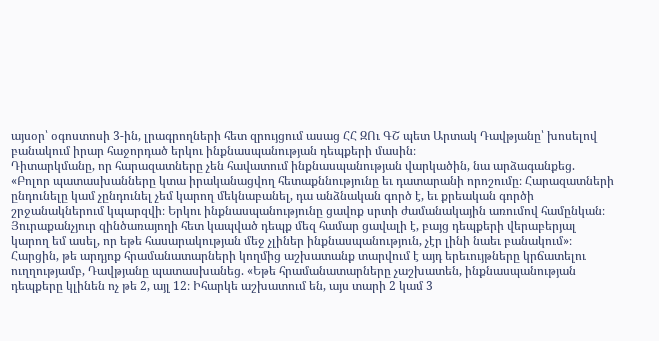այսօր՝ օգոստոսի 3-ին, լրագրողների հետ զրույցում ասաց ՀՀ ԶՈւ ԳՇ պետ Արտակ Դավթյանը՝ խոսելով բանակում իրար հաջորդած երկու ինքնասպանության դեպքերի մասին։
Դիտարկմանը, որ հարազատները չեն հավատում ինքնասպանության վարկածին, նա արձագանքեց. «Բոլոր պատասխանները կտա իրականացվող հետաքննությունը եւ դատարանի որոշումը։ Հարազատների ընդունելը կամ չընդունել չեմ կարող մեկնաբանել, դա անձնական գործ է, եւ քրեական գործի շրջանակներում կպարզվի։ Երկու ինքնասպանությունը ցավոք սրտի ժամանակային առումով համընկան։ Յուրաքանչյուր զինծառայողի հետ կապված դեպք մեզ համար ցավալի է, բայց դեպքերի վերաբերյալ կարող եմ ասել, որ եթե հասարակության մեջ չլիներ ինքնասպանություն, չէր լինի նաեւ բանակում»։
Հարցին, թե արդյոք հրամանատարների կողմից աշխատանք տարվում է այդ երեւույթները կրճատելու ուղղությամբ, Դավթյանը պատասխանեց. «Եթե հրամանատարները չաշխատեն, ինքնասպանության դեպքերը կլինեն ոչ թե 2, այլ 12։ Իհարկե աշխատում են, այս տարի 2 կամ 3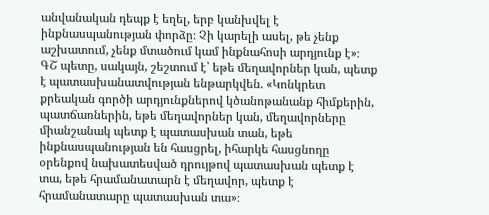անվանական դեպք է եղել, երբ կանխվել է ինքնասպանության փորձը։ Չի կարելի ասել, թե չենք աշխատում, չենք մտածում կամ ինքնահոսի արդյունք է»։
ԳՇ պետը, սակայն, շեշտում է՝ եթե մեղավորներ կան, պետք է պատասխանատվության ենթարկվեն. «Կոնկրետ քրեական գործի արդյունքներով կծանոթանանք հիմքերին, պատճառներին, եթե մեղավորներ կան, մեղավորները միանշանակ պետք է պատասխան տան, եթե ինքնասպանության են հասցրել, իհարկե հասցնողը օրենքով նախատեսված դրույթով պատասխան պետք է տա, եթե հրամանատարն է մեղավոր, պետք է հրամանատարը պատասխան տա»։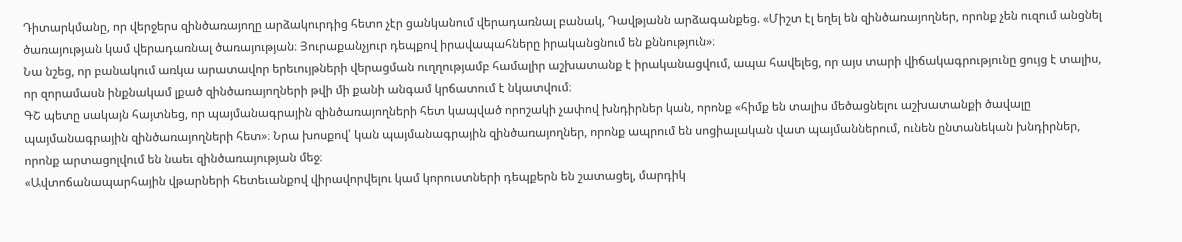Դիտարկմանը, որ վերջերս զինծառայողը արձակուրդից հետո չէր ցանկանում վերադառնալ բանակ, Դավթյանն արձագանքեց. «Միշտ էլ եղել են զինծառայողներ, որոնք չեն ուզում անցնել ծառայության կամ վերադառնալ ծառայության։ Յուրաքանչյուր դեպքով իրավապահները իրականցնում են քննություն»։
Նա նշեց, որ բանակում առկա արատավոր երեւույթների վերացման ուղղությամբ համալիր աշխատանք է իրականացվում, ապա հավելեց, որ այս տարի վիճակագրությունը ցույց է տալիս, որ զորամասն ինքնակամ լքած զինծառայողների թվի մի քանի անգամ կրճատում է նկատվում։
ԳՇ պետը սակայն հայտնեց, որ պայմանագրային զինծառայողների հետ կապված որոշակի չափով խնդիրներ կան, որոնք «հիմք են տալիս մեծացնելու աշխատանքի ծավալը պայմանագրային զինծառայողների հետ»։ Նրա խոսքով՝ կան պայմանագրային զինծառայողներ, որոնք ապրում են սոցիալական վատ պայմաններում, ունեն ընտանեկան խնդիրներ, որոնք արտացոլվում են նաեւ զինծառայության մեջ։
«Ավտոճանապարհային վթարների հետեւանքով վիրավորվելու կամ կորուստների դեպքերն են շատացել, մարդիկ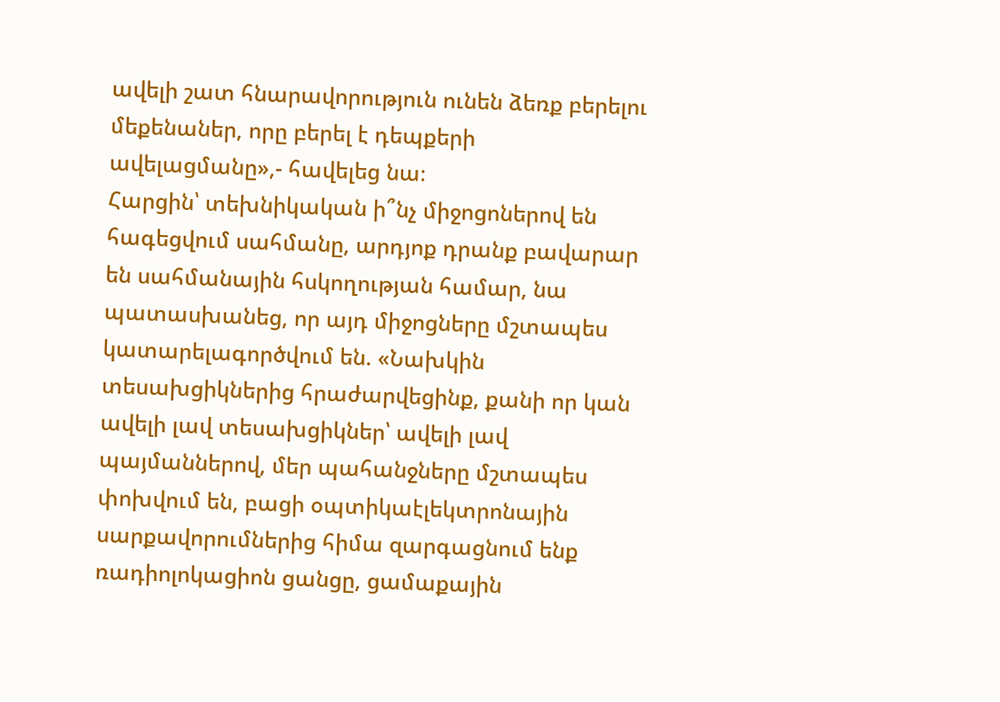ավելի շատ հնարավորություն ունեն ձեռք բերելու մեքենաներ, որը բերել է դեպքերի ավելացմանը»,- հավելեց նա։
Հարցին՝ տեխնիկական ի՞նչ միջոցոներով են հագեցվում սահմանը, արդյոք դրանք բավարար են սահմանային հսկողության համար, նա պատասխանեց, որ այդ միջոցները մշտապես կատարելագործվում են. «Նախկին տեսախցիկներից հրաժարվեցինք, քանի որ կան ավելի լավ տեսախցիկներ՝ ավելի լավ պայմաններով, մեր պահանջները մշտապես փոխվում են, բացի օպտիկաէլեկտրոնային սարքավորումներից հիմա զարգացնում ենք ռադիոլոկացիոն ցանցը, ցամաքային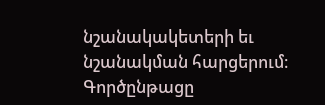նշանակակետերի եւ նշանակման հարցերում։ Գործընթացը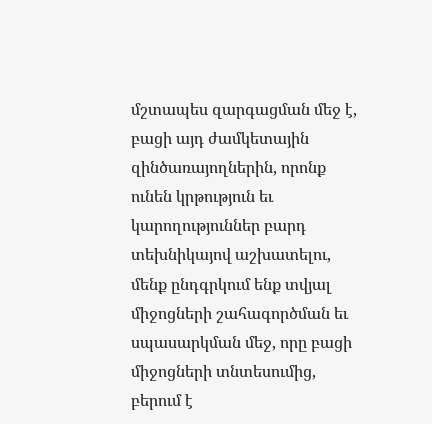մշտապես զարգացման մեջ է, բացի այդ ժամկետային զինծառայողներին, որոնք ունեն կրթություն եւ կարողություններ բարդ տեխնիկայով աշխատելու, մենք ընդգրկում ենք տվյալ միջոցների շահագործման եւ սպասարկման մեջ, որը բացի միջոցների տնտեսումից, բերում է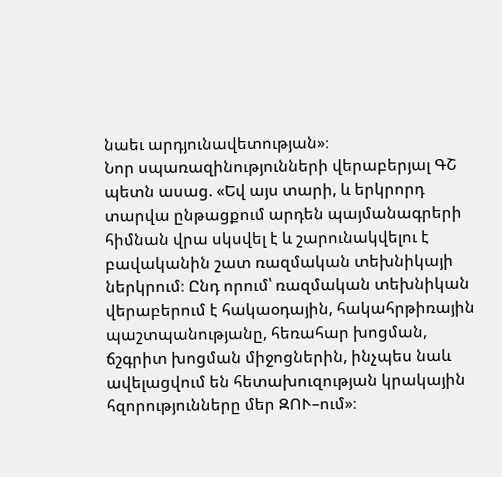նաեւ արդյունավետության»։
Նոր սպառազինությունների վերաբերյալ ԳՇ պետն ասաց. «Եվ այս տարի, և երկրորդ տարվա ընթացքում արդեն պայմանագրերի հիմնան վրա սկսվել է և շարունակվելու է բավականին շատ ռազմական տեխնիկայի ներկրում։ Ընդ որում՝ ռազմական տեխնիկան վերաբերում է հակաօդային, հակահրթիռային պաշտպանությանը, հեռահար խոցման, ճշգրիտ խոցման միջոցներին, ինչպես նաև ավելացվում են հետախուզության կրակային հզորությունները մեր ԶՈՒ–ում»։